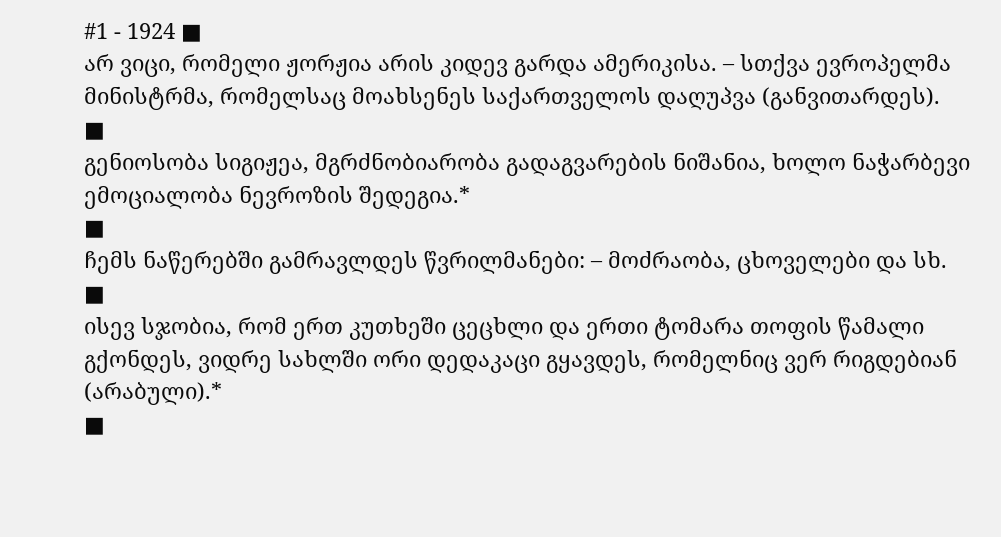#1 - 1924 ■
არ ვიცი, რომელი ჟორჟია არის კიდევ გარდა ამერიკისა. – სთქვა ევროპელმა მინისტრმა, რომელსაც მოახსენეს საქართველოს დაღუპვა (განვითარდეს).
■
გენიოსობა სიგიჟეა, მგრძნობიარობა გადაგვარების ნიშანია, ხოლო ნაჭარბევი ემოციალობა ნევროზის შედეგია.*
■
ჩემს ნაწერებში გამრავლდეს წვრილმანები: – მოძრაობა, ცხოველები და სხ.
■
ისევ სჯობია, რომ ერთ კუთხეში ცეცხლი და ერთი ტომარა თოფის წამალი გქონდეს, ვიდრე სახლში ორი დედაკაცი გყავდეს, რომელნიც ვერ რიგდებიან (არაბული).*
■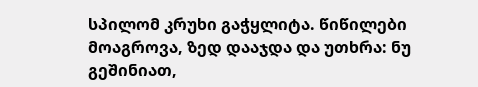სპილომ კრუხი გაჭყლიტა. წიწილები მოაგროვა, ზედ დააჯდა და უთხრა: ნუ გეშინიათ,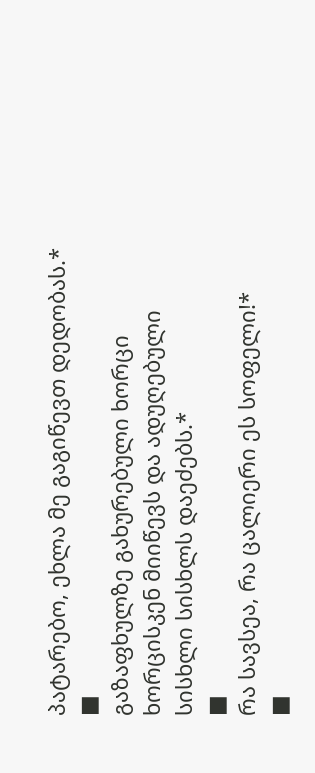პატარებო, ეხლა მე გაგიწევთ დედობას.*
■
გაზაფხულზე გახურებული ხორცი ხორცისკენ მიიწევს და ადუღებული სისხლი სისხლს დაეძებს.*
■
რა სავსეა, რა ცალიერი ეს სოფელი!*
■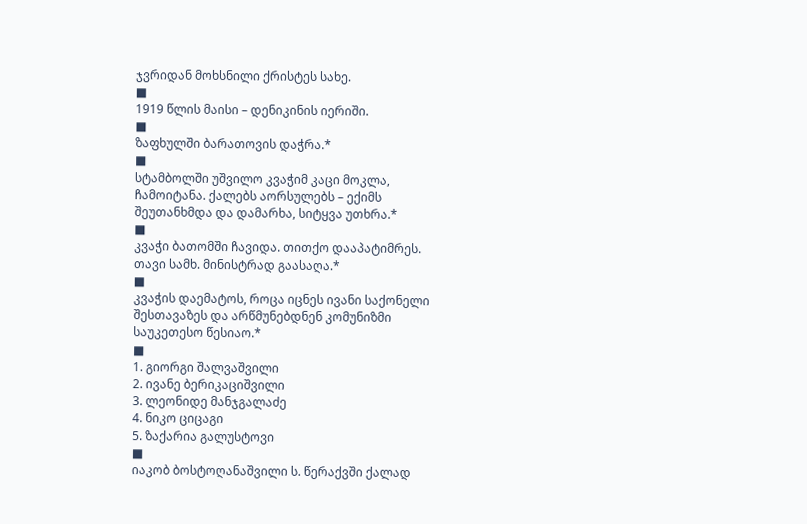ჯვრიდან მოხსნილი ქრისტეს სახე.
■
1919 წლის მაისი – დენიკინის იერიში.
■
ზაფხულში ბარათოვის დაჭრა.*
■
სტამბოლში უშვილო კვაჭიმ კაცი მოკლა, ჩამოიტანა. ქალებს აორსულებს – ექიმს შეუთანხმდა და დამარხა, სიტყვა უთხრა.*
■
კვაჭი ბათომში ჩავიდა. თითქო დააპატიმრეს. თავი სამხ. მინისტრად გაასაღა.*
■
კვაჭის დაემატოს, როცა იცნეს ივანი საქონელი შესთავაზეს და არწმუნებდნენ კომუნიზმი საუკეთესო წესიაო.*
■
1. გიორგი შალვაშვილი
2. ივანე ბერიკაციშვილი
3. ლეონიდე მანჯგალაძე
4. ნიკო ციცაგი
5. ზაქარია გალუსტოვი
■
იაკობ ბოსტოღანაშვილი ს. წერაქვში ქალად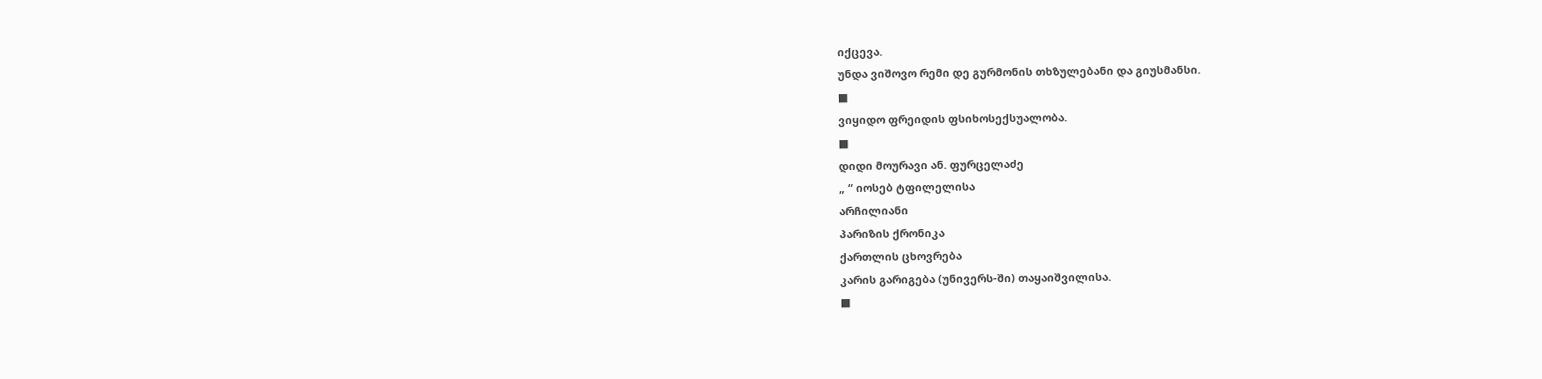იქცევა.
უნდა ვიშოვო რემი დე გურმონის თხზულებანი და გიუსმანსი.
■
ვიყიდო ფრეიდის ფსიხოსექსუალობა.
■
დიდი მოურავი ან. ფურცელაძე
„ “ იოსებ ტფილელისა
არჩილიანი
პარიზის ქრონიკა
ქართლის ცხოვრება
კარის გარიგება (უნივერს-ში) თაყაიშვილისა.
■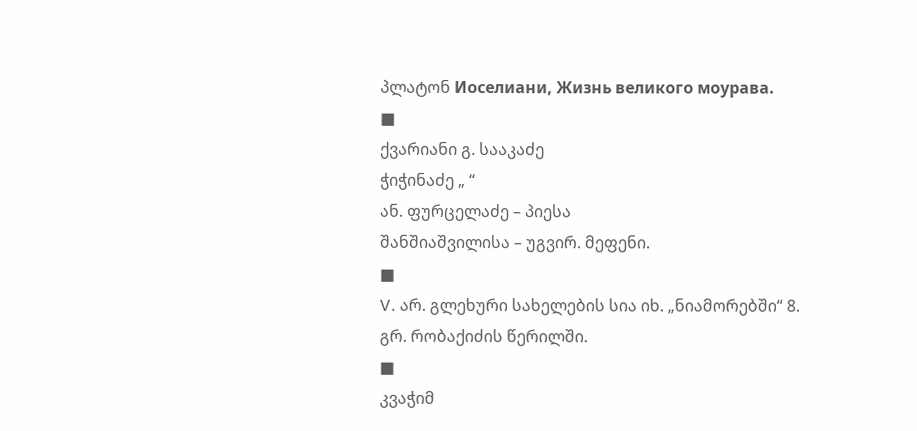პლატონ Иоселиани, Жизнь великого моурава.
■
ქვარიანი გ. სააკაძე
ჭიჭინაძე „ “
ან. ფურცელაძე – პიესა
შანშიაშვილისა – უგვირ. მეფენი.
■
V. არ. გლეხური სახელების სია იხ. „ნიამორებში“ 8. გრ. რობაქიძის წერილში.
■
კვაჭიმ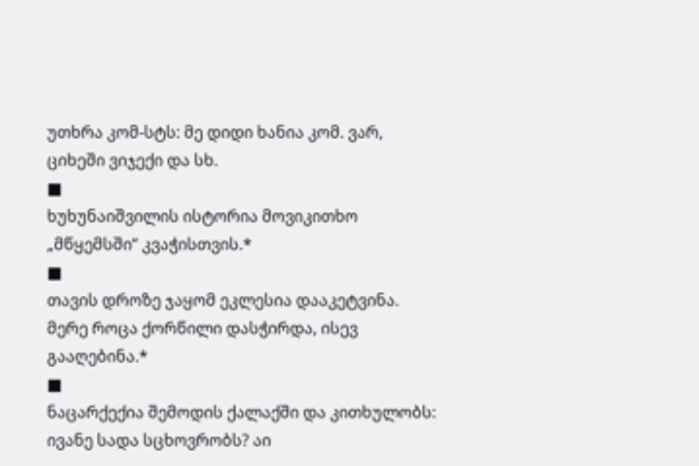უთხრა კომ-სტს: მე დიდი ხანია კომ. ვარ, ციხეში ვიჯექი და სხ.
■
ხუხუნაიშვილის ისტორია მოვიკითხო „მწყემსში“ კვაჭისთვის.*
■
თავის დროზე ჯაყომ ეკლესია დააკეტვინა. მერე როცა ქორწილი დასჭირდა, ისევ გააღებინა.*
■
ნაცარქექია შემოდის ქალაქში და კითხულობს: ივანე სადა სცხოვრობს? აი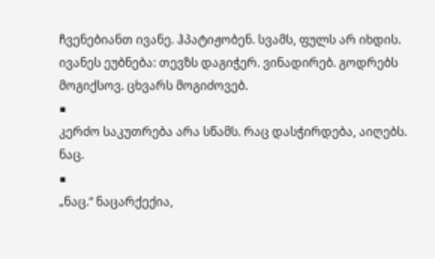ჩვენებიანთ ივანე. ჰპატიჟობენ. სვამს, ფულს არ იხდის. ივანეს ეუბნება: თევზს დაგიჭერ. ვინადირებ. გოდრებს მოგიქსოვ. ცხვარს მოგიძოვებ.
■
კერძო საკუთრება არა სწამს. რაც დასჭირდება, აიღებს. ნაც.
■
„ნაც.“ ნაცარქექია,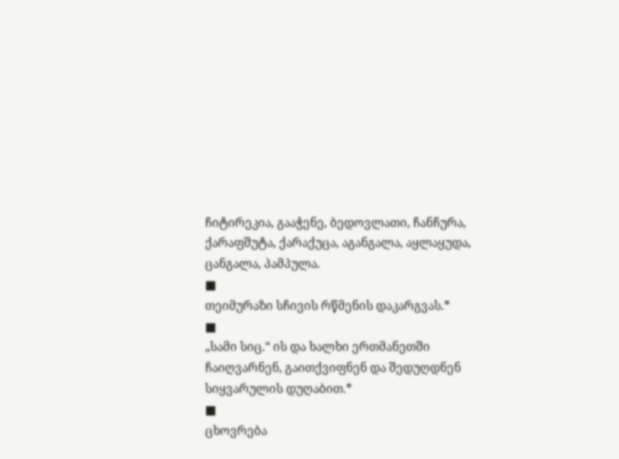ჩიტირეკია, გააჭენე, ბედოვლათი, ჩანჩურა, ქარაფშუტა, ქარაქუცა, აგანგალა, აყლაყუდა, ცანგალა, პამპულა.
■
თეიმურაზი სჩივის რწმენის დაკარგვას.*
■
„სამი სიც.“ ის და ხალხი ერთმანეთში ჩაიღვარნენ, გაითქვიფნენ და შედუღდნენ სიყვარულის დუღაბით.*
■
ცხოვრება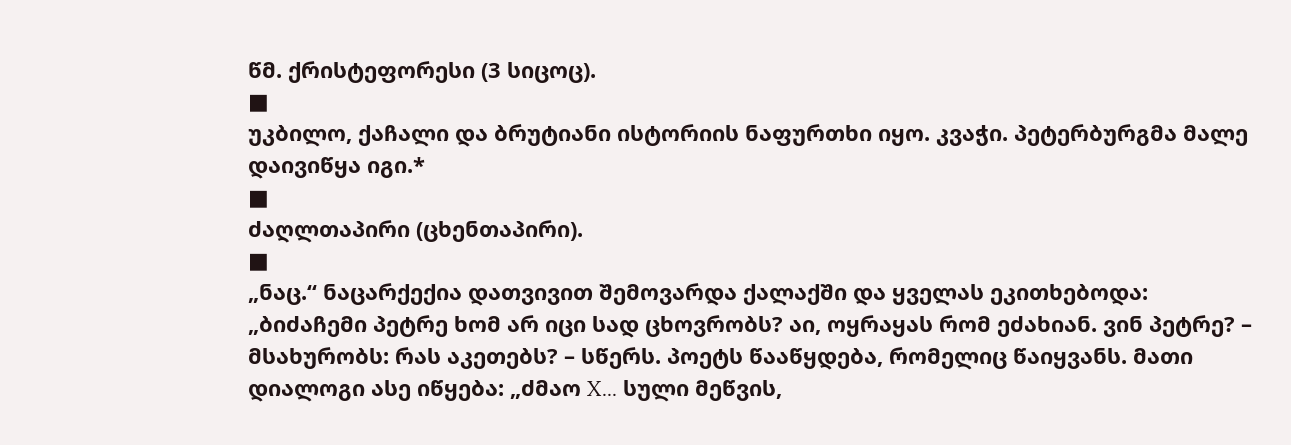წმ. ქრისტეფორესი (3 სიცოც).
■
უკბილო, ქაჩალი და ბრუტიანი ისტორიის ნაფურთხი იყო. კვაჭი. პეტერბურგმა მალე დაივიწყა იგი.*
■
ძაღლთაპირი (ცხენთაპირი).
■
„ნაც.“ ნაცარქექია დათვივით შემოვარდა ქალაქში და ყველას ეკითხებოდა: „ბიძაჩემი პეტრე ხომ არ იცი სად ცხოვრობს? აი, ოყრაყას რომ ეძახიან. ვინ პეტრე? – მსახურობს: რას აკეთებს? – სწერს. პოეტს წააწყდება, რომელიც წაიყვანს. მათი დიალოგი ასე იწყება: „ძმაო X... სული მეწვის,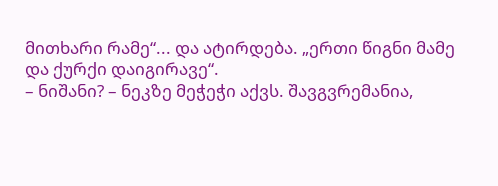მითხარი რამე“... და ატირდება. „ერთი წიგნი მამე და ქურქი დაიგირავე“.
– ნიშანი? – ნეკზე მეჭეჭი აქვს. შავგვრემანია,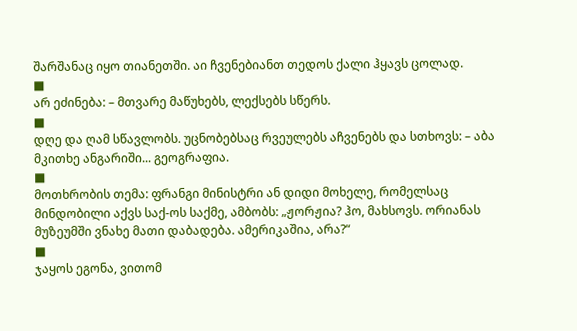შარშანაც იყო თიანეთში. აი ჩვენებიანთ თედოს ქალი ჰყავს ცოლად.
■
არ ეძინება: – მთვარე მაწუხებს, ლექსებს სწერს.
■
დღე და ღამ სწავლობს. უცნობებსაც რვეულებს აჩვენებს და სთხოვს: – აბა მკითხე ანგარიში... გეოგრაფია.
■
მოთხრობის თემა: ფრანგი მინისტრი ან დიდი მოხელე, რომელსაც მინდობილი აქვს საქ-ოს საქმე, ამბობს: „ჟორჟია? ჰო, მახსოვს. ორიანას მუზეუმში ვნახე მათი დაბადება. ამერიკაშია, არა?“
■
ჯაყოს ეგონა, ვითომ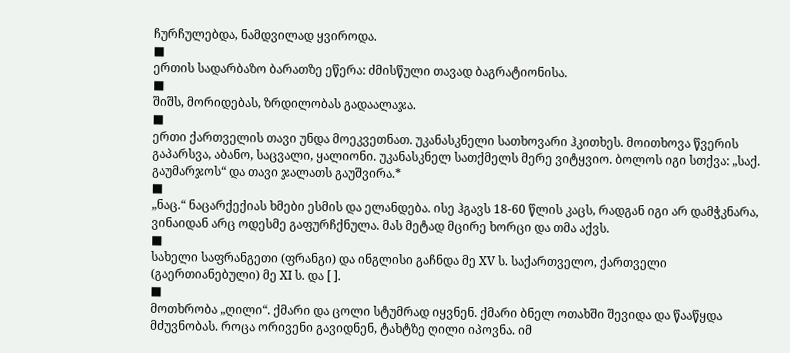ჩურჩულებდა, ნამდვილად ყვიროდა.
■
ერთის სადარბაზო ბარათზე ეწერა: ძმისწული თავად ბაგრატიონისა.
■
შიშს, მორიდებას, ზრდილობას გადაალაჯა.
■
ერთი ქართველის თავი უნდა მოეკვეთნათ. უკანასკნელი სათხოვარი ჰკითხეს. მოითხოვა წვერის გაპარსვა, აბანო, საცვალი, ყალიონი. უკანასკნელ სათქმელს მერე ვიტყვიო. ბოლოს იგი სთქვა: „საქ. გაუმარჯოს“ და თავი ჯალათს გაუშვირა.*
■
„ნაც.“ ნაცარქექიას ხმები ესმის და ელანდება. ისე ჰგავს 18-60 წლის კაცს, რადგან იგი არ დამჭკნარა, ვინაიდან არც ოდესმე გაფურჩქნულა. მას მეტად მცირე ხორცი და თმა აქვს.
■
სახელი საფრანგეთი (ფრანგი) და ინგლისი გაჩნდა მე XV ს. საქართველო, ქართველი (გაერთიანებული) მე XI ს. და [ ].
■
მოთხრობა „ღილი“. ქმარი და ცოლი სტუმრად იყვნენ. ქმარი ბნელ ოთახში შევიდა და წააწყდა მძუვნობას. როცა ორივენი გავიდნენ, ტახტზე ღილი იპოვნა. იმ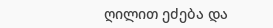ღილით ეძება და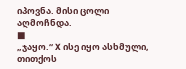იპოვნა. მისი ცოლი აღმოჩნდა.
■
„ჯაყო.“ X ისე იყო ასხმული, თითქოს